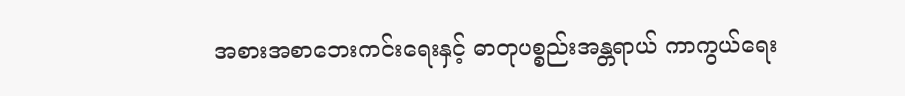အစားအစာဘေးကင်းရေးနှင့် ဓာတုပစ္စည်းအန္တရာယ် ကာကွယ်ရေး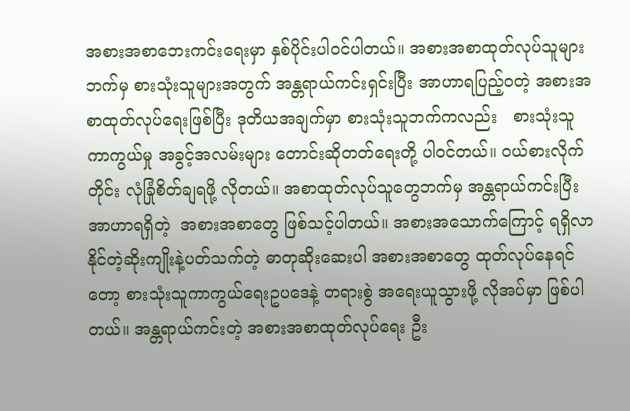အစားအစာဘေးကင်းရေးမှာ နှစ်ပိုင်းပါဝင်ပါတယ်။ အစားအစာထုတ်လုပ်သူများဘက်မှ စားသုံးသူများအတွက် အန္တရာယ်ကင်းရှင်းပြီး အာဟာရပြည့်ဝတဲ့ အစားအစာထုတ်လုပ်ရေးဖြစ်ပြီး ဒုတိယအချက်မှာ စားသုံးသူဘက်ကလည်း   စားသုံးသူကာကွယ်မှု အခွင့်အလမ်းများ တောင်းဆိုတတ်ရေးတို့ ပါဝင်တယ်။ ဝယ်စားလိုက်တိုင်း လုံခြုံစိတ်ချရဖို့ လိုတယ်။ အစာထုတ်လုပ်သူတွေဘက်မှ အန္တရာယ်ကင်းပြီး အာဟာရရှိတဲ့  အစားအစာတွေ ဖြစ်သင့်ပါတယ်။ အစားအသောက်ကြောင့် ရရှိလာနိုင်တဲ့ဆိုးကျိုးနဲ့ပတ်သက်တဲ့ ဓာတုဆိုးဆေးပါ အစားအစာတွေ ထုတ်လုပ်နေရင်တော့ စားသုံးသူကာကွယ်ရေးဥပဒေနဲ့ တရားစွဲ အရေးယူသွားဖို့ လိုအပ်မှာ ဖြစ်ပါတယ်။ အန္တရာယ်ကင်းတဲ့ အစားအစာထုတ်လုပ်ရေး ဦး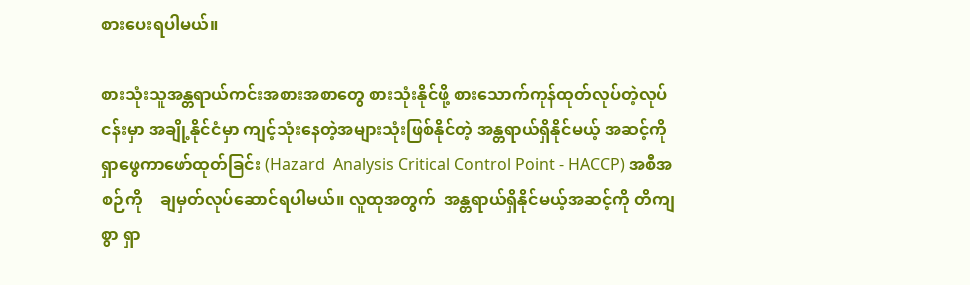စားပေးရပါမယ်။

စားသုံးသူအန္တရာယ်ကင်းအစားအစာတွေ စားသုံးနိုင်ဖို့ စားသောက်ကုန်ထုတ်လုပ်တဲ့လုပ်ငန်းမှာ အချို့နိုင်ငံမှာ ကျင့်သုံးနေတဲ့အများသုံးဖြစ်နိုင်တဲ့ အန္တရာယ်ရှိနိုင်မယ့် အဆင့်ကို ရှာဖွေကာဖော်ထုတ်ခြင်း (Hazard  Analysis Critical Control Point - HACCP) အစီအစဉ်ကို    ချမှတ်လုပ်ဆောင်ရပါမယ်။ လူထုအတွက်  အန္တရာယ်ရှိနိုင်မယ့်အဆင့်ကို တိကျစွာ ရှာ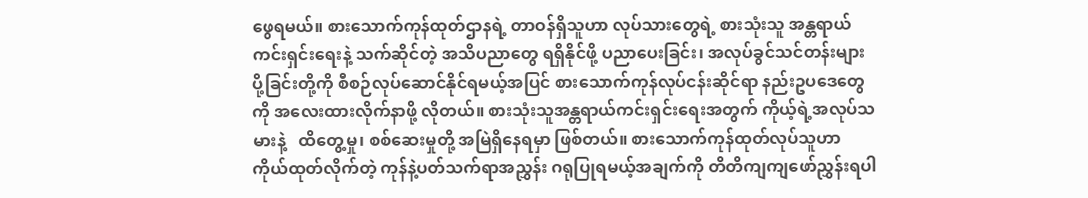ဖွေရမယ်။ စားသောက်ကုန်ထုတ်ဌာနရဲ့ တာဝန်ရှိသူဟာ လုပ်သားတွေရဲ့ စားသုံးသူ အန္တရာယ်ကင်းရှင်းရေးနဲ့ သက်ဆိုင်တဲ့ အသိပညာတွေ ရရှိနိုင်ဖို့ ပညာပေးခြင်း၊ အလုပ်ခွင်သင်တန်းများ ပို့ခြင်းတို့ကို စီစဉ်လုပ်ဆောင်နိုင်ရမယ့်အပြင် စားသောက်ကုန်လုပ်ငန်းဆိုင်ရာ နည်းဥပဒေတွေကို အလေးထားလိုက်နာဖို့ လိုတယ်။ စားသုံးသူအန္တရာယ်ကင်းရှင်းရေးအတွက် ကိုယ့်ရဲ့အလုပ်သမားနဲ့   ထိတွေ့မှု၊ စစ်ဆေးမှုတို့ အမြဲရှိနေရမှာ ဖြစ်တယ်။ စားသောက်ကုန်ထုတ်လုပ်သူဟာ ကိုယ်ထုတ်လိုက်တဲ့ ကုန်နဲ့ပတ်သက်ရာအညွှန်း ဂရုပြုရမယ့်အချက်ကို တိတိကျကျဖော်ညွှန်းရပါ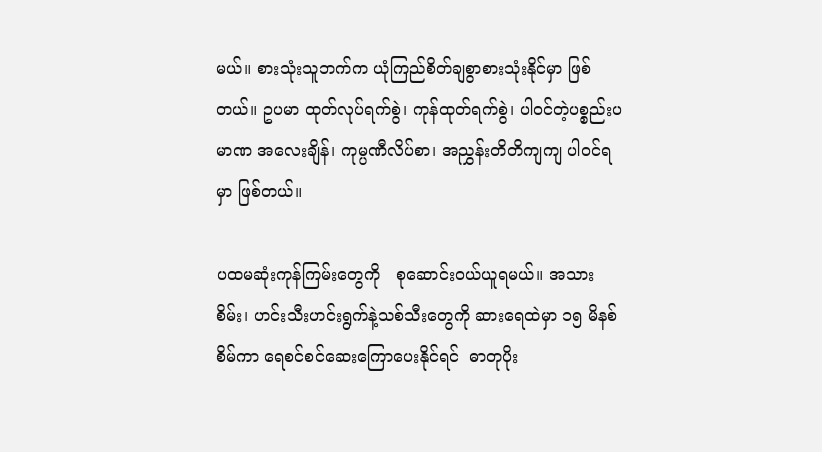မယ်။ စားသုံးသူဘက်က ယုံကြည်စိတ်ချစွာစားသုံးနိုင်မှာ ဖြစ်တယ်။ ဥပမာ ထုတ်လုပ်ရက်စွဲ၊ ကုန်ထုတ်ရက်စွဲ၊ ပါဝင်တဲ့ပစ္စည်းပမာဏ အလေးချိန်၊ ကုမ္ပဏီလိပ်စာ၊ အညွှန်းတိတိကျကျ ပါဝင်ရမှာ ဖြစ်တယ်။

ပထမဆုံးကုန်ကြမ်းတွေကို   စုဆောင်းဝယ်ယူရမယ်။ အသားစိမ်း၊ ဟင်းသီးဟင်းရွက်နဲ့သစ်သီးတွေကို ဆားရေထဲမှာ ၁၅ မိနစ်စိမ်ကာ ရေစင်စင်ဆေးကြောပေးနိုင်ရင်  ဓာတုပိုး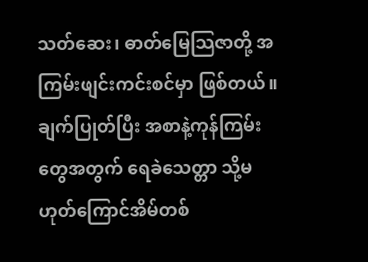သတ်ဆေး၊ ဓာတ်မြေသြဇာတို့ အကြမ်းဖျင်းကင်းစင်မှာ ဖြစ်တယ်။   ချက်ပြုတ်ပြီး အစာနဲ့ကုန်ကြမ်းတွေအတွက် ရေခဲသေတ္တာ သို့မဟုတ်ကြောင်အိမ်တစ်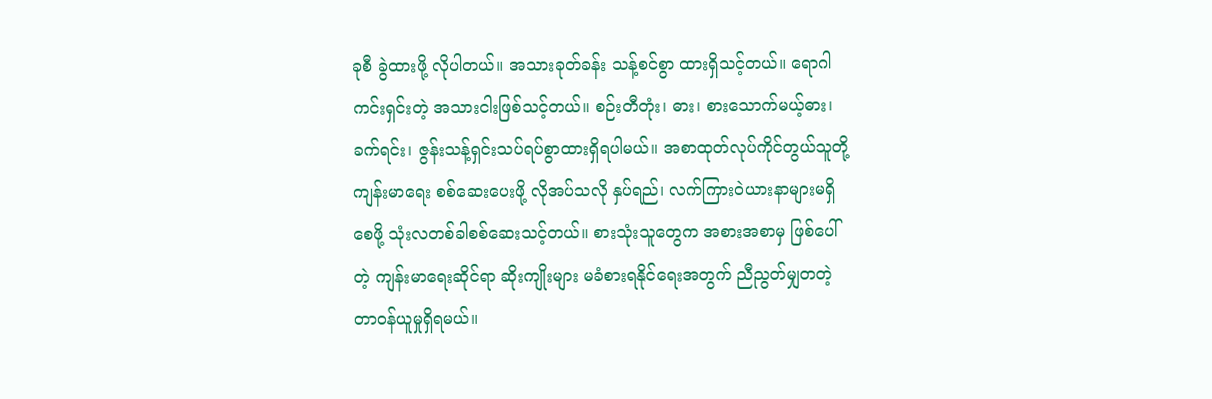ခုစီ ခွဲထားဖို့ လိုပါတယ်။ အသားခုတ်ခန်း သန့်စင်စွာ ထားရှိသင့်တယ်။ ရောဂါကင်းရှင်းတဲ့ အသားငါးဖြစ်သင့်တယ်။ စဉ်းတီတုံး၊ ဓား၊ စားသောက်မယ့်ဓား၊ ခက်ရင်း၊ ဇွန်းသန့်ရှင်းသပ်ရပ်စွာထားရှိရပါမယ်။ အစာထုတ်လုပ်ကိုင်တွယ်သူတို့ ကျန်းမာရေး စစ်ဆေးပေးဖို့ လိုအပ်သလို နှပ်ရည်၊ လက်ကြားဝဲယားနာများမရှိစေဖို့ သုံးလတစ်ခါစစ်ဆေးသင့်တယ်။ စားသုံးသူတွေက အစားအစာမှ ဖြစ်ပေါ်တဲ့ ကျန်းမာရေးဆိုင်ရာ ဆိုးကျိုးများ မခံစားရနိုင်ရေးအတွက် ညီညွတ်မျှတတဲ့ တာဝန်ယူမှုရှိရမယ်။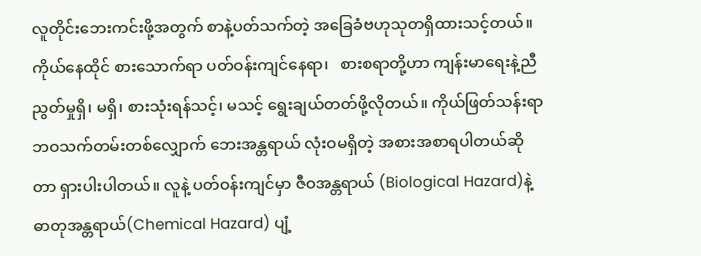လူတိုင်းဘေးကင်းဖို့အတွက် စာနဲ့ပတ်သက်တဲ့ အခြေခံဗဟုသုတရှိထားသင့်တယ်။ ကိုယ်နေထိုင် စားသောက်ရာ ပတ်ဝန်းကျင်နေရာ၊   စားစရာတို့ဟာ ကျန်းမာရေးနဲ့ညီညွတ်မှုရှိ၊ မရှိ၊ စားသုံးရန်သင့်၊ မသင့် ရွေးချယ်တတ်ဖို့လိုတယ်။ ကိုယ်ဖြတ်သန်းရာ ဘဝသက်တမ်းတစ်လျှောက် ဘေးအန္တရာယ် လုံးဝမရှိတဲ့ အစားအစာရပါတယ်ဆိုတာ ရှားပါးပါတယ်။ လူနဲ့ ပတ်ဝန်းကျင်မှာ ဇီဝအန္တရာယ် (Biological Hazard)နဲ့ ဓာတုအန္တရာယ်(Chemical Hazard) ပျံ့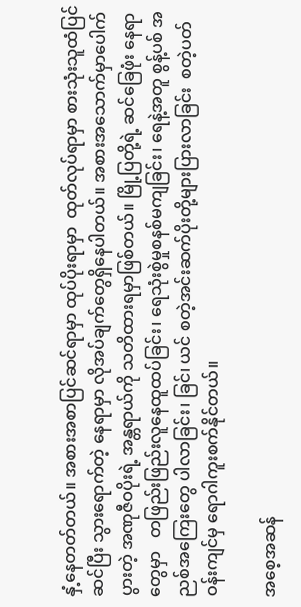နှံ့နေတတ်တယ်။ အစားအစာပြင်ဆင်ရာမှာ ထုပ်ပိုးရာမှာ  ထုတ်လုပ်ရာမှာ စားသုံးသူထံပြင်ဆင်ပြီး သွားရောက်တဲ့ နေရာမှာ လိုအပ်ချက်တွေရှိနေပါတယ်။ အစားအသောက်မှာပေါက်ပွားတဲ့ အဏုဇီဝပိုးရဲ့ အန္တရာယ်ကို သတိထားရမှာဖြစ်တယ်။ မြို့ပြတို့ရဲ့ ဆင်ခြေဖုံး နေရာတွေမှာ   တဖြည်းဖြည်းလူနေထူထပ်ခြင်း၊ ရေသုံးစွဲမှုစနစ်မကျခြင်း၊ ရေနဲ့အတူ စွန့်ပစ် အညစ်အကြေးတွေ ပါလာခြင်း၊ ခြင်၊ ယင် စတဲ့အင်းဆက်ပိုးတို့များပြားလာခြင်း  စတဲ့ပတ်ဝန်းကျင်မှ ရောဂါကူးစက်နိုင်တယ်။

အစေ့အဆန်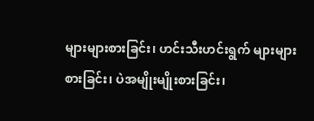များများစားခြင်း၊ ဟင်းသီးဟင်းရွက် များများစားခြင်း၊ ပဲအမျိုးမျိုးစားခြင်း၊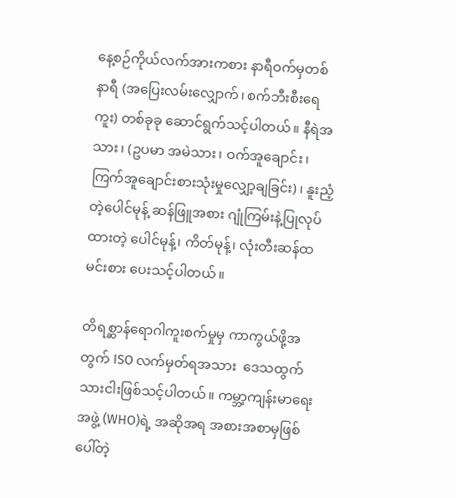နေ့စဉ်ကိုယ်လက်အားကစား နာရီဝက်မှတစ်နာရီ (အပြေးလမ်းလျှောက်၊ စက်ဘီးစီးရေကူး) တစ်ခုခု ဆောင်ရွက်သင့်ပါတယ်။ နီရဲအသား၊ (ဥပမာ အမဲသား၊ ဝက်အူချောင်း၊ ကြက်အူချောင်းစားသုံးမှုလျှော့ချခြင်း)၊ နူးညံ့တဲ့ပေါင်မုန့် ဆန်ဖြူအစား ဂျုံကြမ်းနဲ့ပြုလုပ်ထားတဲ့ ပေါင်မုန့်၊ ကိတ်မုန့်၊ လုံးတီးဆန်ထမင်းစား ပေးသင့်ပါတယ်။

တိရစ္ဆာန်ရောဂါကူးစက်မှုမှ ကာကွယ်ဖို့အတွက် ISO လက်မှတ်ရအသား  ဒေသထွက်သားငါးဖြစ်သင့်ပါတယ်။ ကမ္ဘာ့ကျန်းမာရေးအဖွဲ့ (WHO)ရဲ့ အဆိုအရ အစားအစာမှဖြစ်ပေါ်တဲ့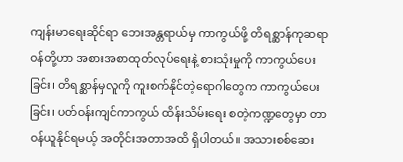ကျန်းမာရေးဆိုင်ရာ ဘေးအန္တရာယ်မှ ကာကွယ်ဖို့ တိရစ္ဆာန်ကုဆရာဝန်တို့ဟာ အစားအစာထုတ်လုပ်ရေးနဲ့ စားသုံးမှုကို ကာကွယ်ပေးခြင်း၊ တိရစ္ဆာန်မှလူကို ကူးစက်နိုင်တဲ့ရောဂါတွေက ကာကွယ်ပေးခြင်း၊ ပတ်ဝန်းကျင်ကာကွယ် ထိန်းသိမ်းရေး စတဲ့ကဏ္ဍတွေမှာ တာဝန်ယူနိုင်ရမယ့် အတိုင်းအတာအထိ ရှိပါတယ်။ အသားစစ်ဆေး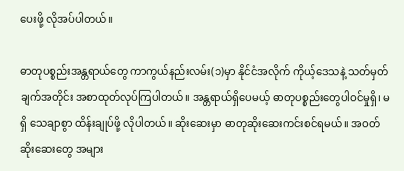ပေးဖို့ လိုအပ်ပါတယ်။

ဓာတုပစ္စည်းအန္တရာယ်တွေ ကာကွယ်နည်းလမ်း(၁)မှာ နိုင်ငံအလိုက် ကိုယ့်ဒေသနဲ့ သတ်မှတ်ချက်အတိုင်း အစာထုတ်လုပ်ကြပါတယ်။ အန္တရာယ်ရှိပေမယ့် ဓာတုပစ္စည်းတွေပါဝင်မှုရှိ၊ မရှိ သေချာစွာ ထိန်းချုပ်ဖို့ လိုပါတယ်။ ဆိုးဆေးမှာ ဓာတုဆိုးဆေးကင်းစင်ရမယ်။ အဝတ်ဆိုးဆေးတွေ အများ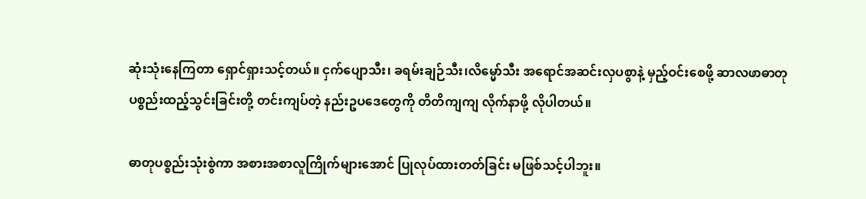ဆုံးသုံးနေကြတာ ရှောင်ရှားသင့်တယ်။ ငှက်ပျောသီး၊ ခရမ်းချဉ်သီး၊လိမ္မော်သီး အရောင်အဆင်းလှပစွာနဲ့ မှည့်ဝင်းစေဖို့ ဆာလဖာဓာတုပစ္စည်းထည့်သွင်းခြင်းတို့ တင်းကျပ်တဲ့ နည်းဥပဒေတွေကို တိတိကျကျ လိုက်နာဖို့ လိုပါတယ်။

ဓာတုပစ္စည်းသုံးစွဲကာ အစားအစာလူကြိုက်များအောင် ပြုလုပ်ထားတတ်ခြင်း မဖြစ်သင့်ပါဘူး။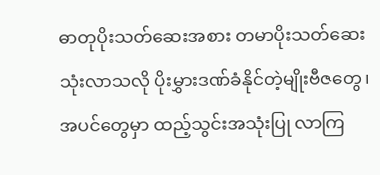ဓာတုပိုးသတ်ဆေးအစား တမာပိုးသတ်ဆေးသုံးလာသလို ပိုးမွှားဒဏ်ခံနိုင်တဲ့မျိုးဗီဇတွေ၊ အပင်တွေမှာ ထည့်သွင်းအသုံးပြု လာကြ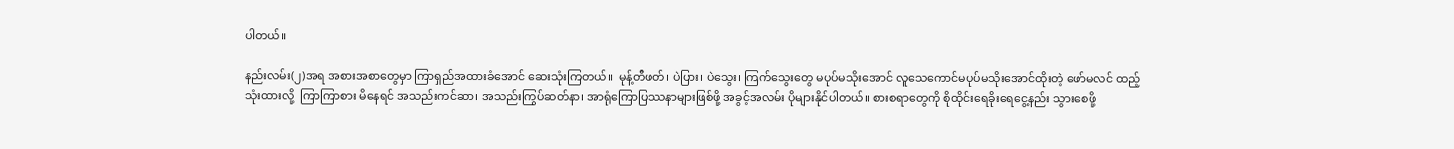ပါတယ်။

နည်းလမ်း(၂)အရ အစားအစာတွေမှာ ကြာရှည်အထားခံအောင် ဆေးသုံးကြတယ်။  မုန့်တီဖတ်၊ ပဲပြား၊ ပဲသွေး၊ ကြက်သွေးတွေ မပုပ်မသိုးအောင် လူသေကောင်မပုပ်မသိုးအောင်ထိုးတဲ့ ဖော်မလင် ထည့်သုံးထားလို့  ကြာကြာစား မိနေရင် အသည်းကင်ဆာ၊ အသည်းကြွပ်ဆတ်နာ၊ အာရုံကြောပြဿနာများဖြစ်ဖို့ အခွင့်အလမ်း ပိုများနိုင်ပါတယ်။ စားစရာတွေကို စိုထိုင်းရေခိုးရေငွေ့နည်း သွားစေဖို့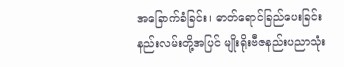အခြောက်ခံခြင်း၊ ဓာတ်ရောင်ခြည်ပေးခြင်း နည်းလမ်းတို့အပြင် မျိုးရိုးဗီဇနည်းပညာသုံး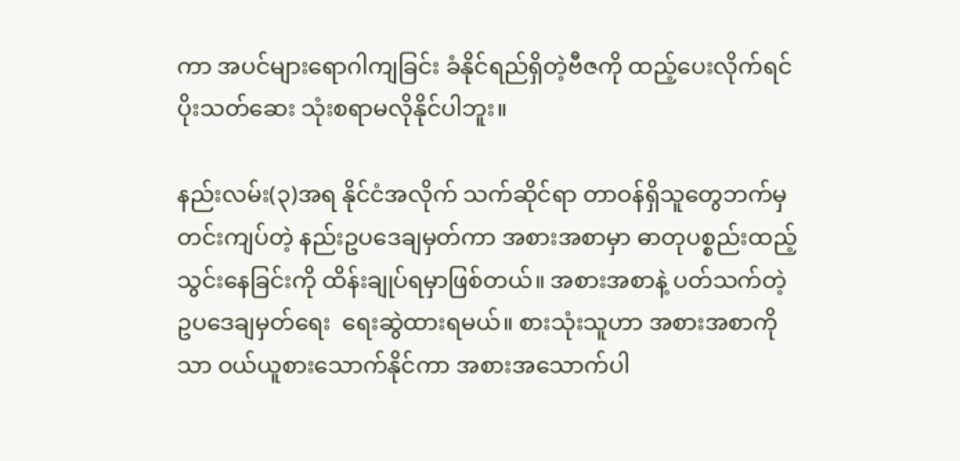ကာ အပင်များရောဂါကျခြင်း ခံနိုင်ရည်ရှိတဲ့ဗီဇကို ထည့်ပေးလိုက်ရင် ပိုးသတ်ဆေး သုံးစရာမလိုနိုင်ပါဘူး။

နည်းလမ်း(၃)အရ နိုင်ငံအလိုက် သက်ဆိုင်ရာ တာဝန်ရှိသူတွေဘက်မှ တင်းကျပ်တဲ့ နည်းဥပဒေချမှတ်ကာ အစားအစာမှာ ဓာတုပစ္စည်းထည့်သွင်းနေခြင်းကို ထိန်းချုပ်ရမှာဖြစ်တယ်။ အစားအစာနဲ့ ပတ်သက်တဲ့ ဥပဒေချမှတ်ရေး  ရေးဆွဲထားရမယ်။ စားသုံးသူဟာ အစားအစာကိုသာ ဝယ်ယူစားသောက်နိုင်ကာ အစားအသောက်ပါ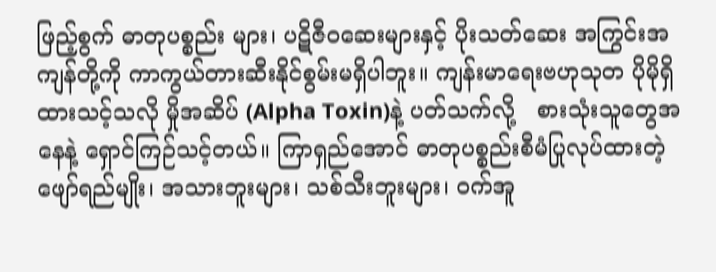ဖြည့်စွက် ဓာတုပစ္စည်း များ၊ ပဋိဇီဝဆေးများနှင့် ပိုးသတ်ဆေး အကြွင်းအကျန်တို့ကို ကာကွယ်တားဆီးနိုင်စွမ်းမရှိပါဘူး။ ကျန်းမာရေးဗဟုသုတ ပိုမိုရှိထားသင့်သလို မှိုအဆိပ် (Alpha Toxin)နဲ့ ပတ်သက်လို့   စားသုံးသူတွေအနေနဲ့ ရှောင်ကြဉ်သင့်တယ်။ ကြာရှည်အောင် ဓာတုပစ္စည်းစီမံပြုလုပ်ထားတဲ့ ဖျော်ရည်မျိုး၊ အသားဘူးများ၊ သစ်သီးဘူးများ၊ ဝက်အူ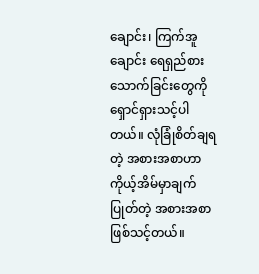ချောင်း၊ ကြက်အူချောင်း ရေရှည်စားသောက်ခြင်းတွေကို ရှောင်ရှားသင့်ပါတယ်။ လုံခြုံစိတ်ချရတဲ့ အစားအစာဟာ ကိုယ့်အိမ်မှာချက်ပြုတ်တဲ့ အစားအစာဖြစ်သင့်တယ်။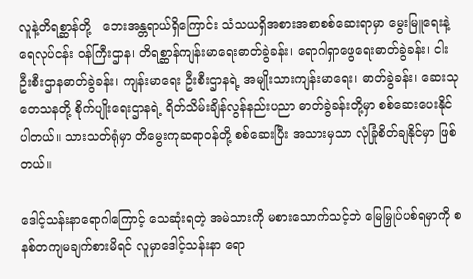လူနဲ့တိရစ္ဆာန်တို့   ဘေးအန္တရာယ်ရှိကြောင်း သံသယရှိအစားအစာစစ်ဆေးရာမှာ မွေးမြူရေးနဲ့ ရေလုပ်ငန်း ဝန်ကြီးဌာန၊ တိရစ္ဆာန်ကျန်းမာရေးဓာတ်ခွဲခန်း၊ ရောဂါရှာဖွေရေးဓာတ်ခွဲခန်း၊ ငါးဦးစီးဌာနဓာတ်ခွဲခန်း၊ ကျန်းမာရေး ဦးစီးဌာနရဲ့ အမျိုးသားကျန်းမာရေး၊ ဓာတ်ခွဲခန်း၊ ဆေးသုတေသနတို့ စိုက်ပျိုးရေးဌာနရဲ့ ရိတ်သိမ်းချိန်လွန်နည်းပညာ ဓာတ်ခွဲခန်းတို့မှာ စစ်ဆေးပေးနိုင်ပါတယ်။ သားသတ်ရုံမှာ တိမွေးကုဆရာဝန်တို့ စစ်ဆေးပြီး အသားမှသာ လုံခြုံစိတ်ချနိုင်မှာ ဖြစ်တယ်။

ဒေါင့်သန်းနာရောဂါကြောင့် သေဆုံးရတဲ့ အမဲသားကို မစားသောက်သင့်ဘဲ မြေမြှုပ်ပစ်ရမှာကို စနစ်တကျမချက်စားမိရင် လူမှာဒေါင့်သန်းနာ ရော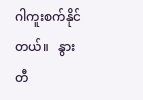ဂါကူးစက်နိုင်တယ်။   နွားတီ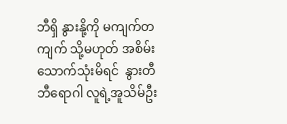ဘီရှိ နွားနို့ကို မကျက်တကျက် သို့မဟုတ် အစိမ်းသောက်သုံးမိရင်  နွားတီဘီရောဂါ လူရဲ့အူသိမ်ဦး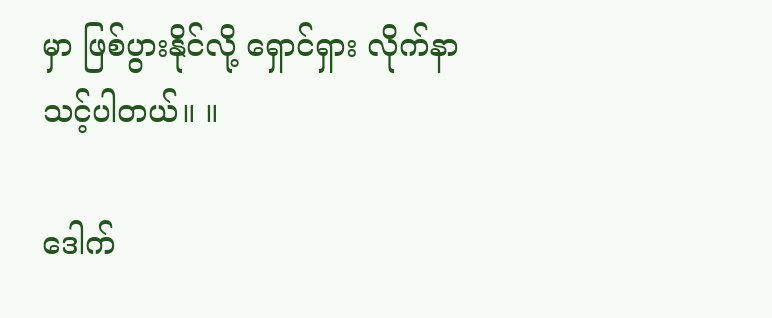မှာ ဖြစ်ပွားနိုင်လို့ ရှောင်ရှား လိုက်နာသင့်ပါတယ်။ ။

ဒေါက်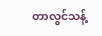တာလွင်သန့်